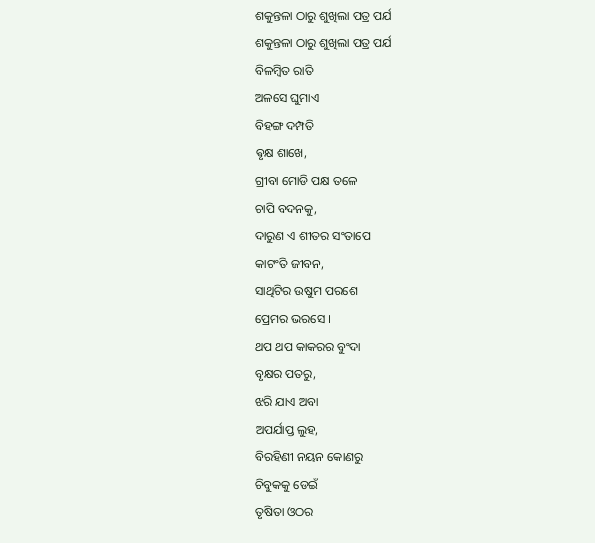ଶକୁନ୍ତଳା ଠାରୁ ଶୁଖିଲା ପତ୍ର ପର୍ଯ
ଶକୁନ୍ତଳା ଠାରୁ ଶୁଖିଲା ପତ୍ର ପର୍ଯ
ବିଳମ୍ବିତ ରାତି
ଅଳସେ ଘୁମାଏ
ବିହଙ୍ଗ ଦମ୍ପତି
ଵୃକ୍ଷ ଶାଖେ,
ଗ୍ରୀବା ମୋଡି ପକ୍ଷ ତଳେ
ଚାପି ବଦନକୁ,
ଦାରୁଣ ଏ ଶୀତର ସଂତାପେ
କାଟଂତି ଜୀବନ,
ସାଥିଟିର ଉଷୁମ ପରଶେ
ପ୍ରେମର ଭରସେ ।
ଥପ ଥପ କାକରର ବୁଂଦା
ବୃକ୍ଷର ପତରୁ,
ଝରି ଯାଏ ଅବା
ଅପର୍ଯାପ୍ତ ଲୁହ,
ବିରହିଣୀ ନୟନ କୋଣରୁ
ଚିବୁକକୁ ଡେଇଁ
ତୃଷିତା ଓଠର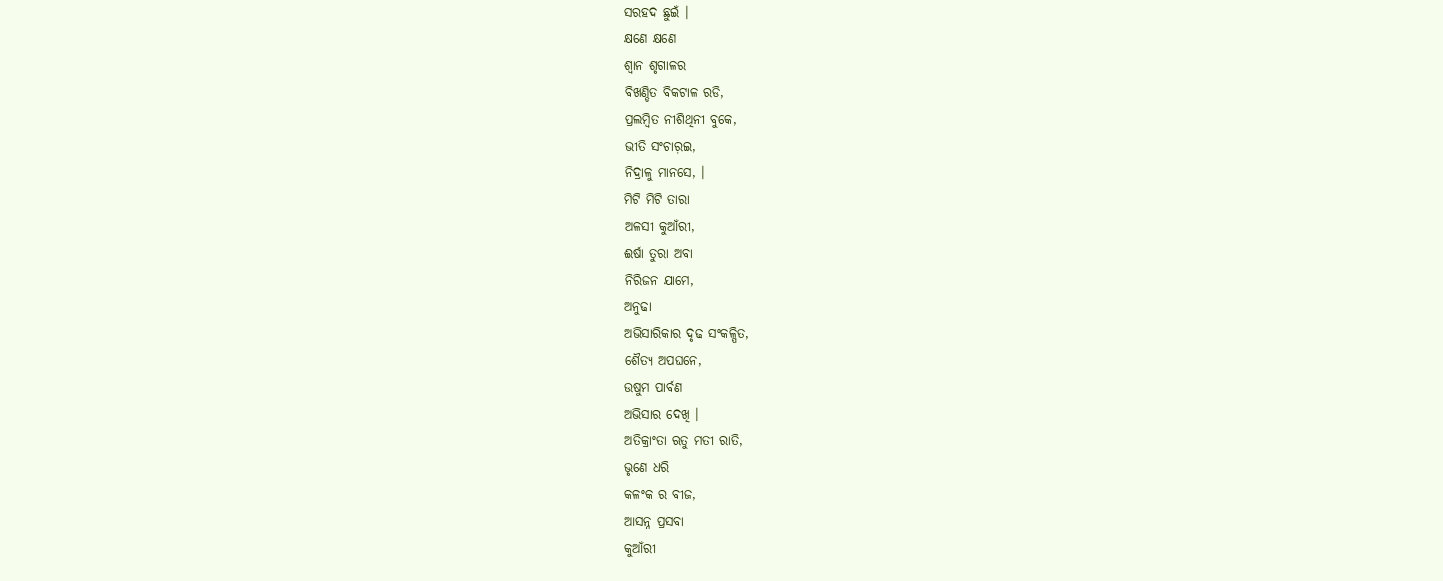ସରହଦ ଛୁଇଁ ।
କ୍ଷଣେ କ୍ଷଣେ
ଶ୍ୱାନ ଶୃଗାଳର
ବିଖଣ୍ଡିତ ବିକଟାଳ ରଡି,
ପ୍ରଲମ୍ବିତ ନୀଶିଥିନୀ ବୁକେ,
ଭୀତି ସଂଚାର଼ଇ,
ନିଦ୍ରାଳୁ ମାନସେ, ।
ମିଟି ମିଟି ତାରା
ଅଳସୀ କୁଆଁରୀ,
ଈର୍ଷା ତୁରା ଅବା
ନିରିଜନ ଯାମେ,
ଅନୁଢା
ଅଭିସାରିକାର ଦୃଢ ସଂକଳ୍ପିତ,
ଶୈତ୍ୟ ଅପଘନେ,
ଉଷୁମ ପାର୍ବଣ
ଅଭିସାର ଦେଖି ।
ଅତିକ୍ରାଂତା ଋତୁ ମତୀ ରାତି,
ଭୃଣେ ଧରି
କଳଂକ ର ବୀଜ,
ଆସନ୍ନ ପ୍ରସବା
କୁଆଁରୀ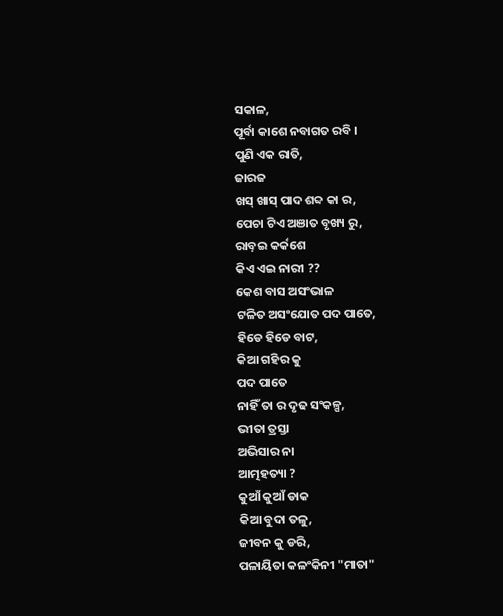ସକାଳ,
ପୂର୍ବା କାଶେ ନବାଗତ ରବି ।
ପୁଣି ଏକ ରାତି,
ଜାରଜ
ଖସ୍ ଖାସ୍ ପାଦ ଶବ୍ଦ କା ର,
ପେଚା ଟିଏ ଅଞାତ ବୃଖ୍ୟ ରୁ,
ରାବ଼ଇ କର୍କଶେ
କିଏ ଏଇ ନାରୀ ??
କେଶ ବାସ ଅସଂଭାଳ
ଟଳିତ ଅସଂଯୋତ ପଦ ପାତେ,
ହିଡେ ହିଡେ ବାଟ,
କିଆ ଗହିର କୁ
ପଦ ପାତେ
ନାହିଁ ତା ର ଦୃଢ ସଂକଳ୍ପ,
ଭୀତା ତ୍ରସ୍ତା
ଅଭିସାର ନା
ଆତ୍ମହତ୍ୟା ?
କୁଆଁ କୁଆଁ ଡାକ
କିଆ ବୁଦା ତଳୁ,
ଜୀବନ କୁ ଡରି,
ପଳାୟିତା କଳଂକିନୀ "ମାତା"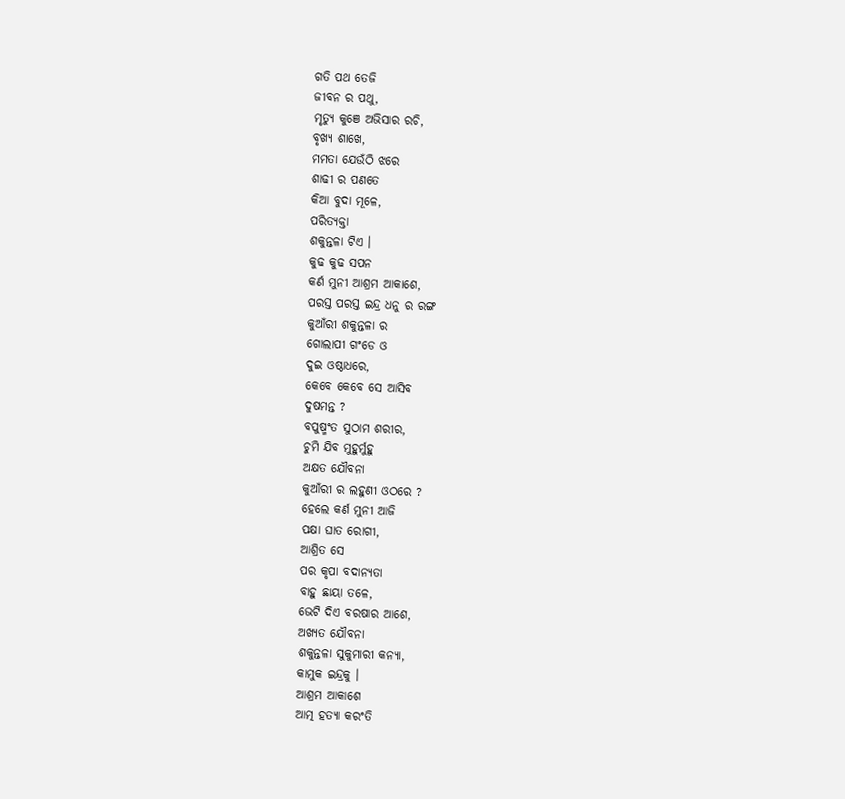ଗତି ପଥ ତେଜି
ଜୀବନ ର ପଥୁ,
ମୃତ୍ୟୁ କୁଞେ ଅଭିସାର ରଚି,
ବୃଖ୍ୟ ଶାଖେ,
ମମତା ଯେଉଁଠି ଝରେ
ଶାଢୀ ର ପଣତେ
କିଆ ବୁଦା ମୂଳେ,
ପରିତ୍ୟକ୍ତା
ଶକୁନ୍ତଳା ଟିଏ ।
କୁଢ କୁଢ ସପନ
କର୍ଣ ମୁନୀ ଆଶ୍ରମ ଆକାଶେ,
ପରସ୍ତ ପରସ୍ତ ଇନ୍ଦ୍ର ଧନୁ ର ରଙ୍ଗ
କୁଆଁରୀ ଶକୁନ୍ତଳା ର
ଗୋଲାପୀ ଗଂଡେ ଓ
ଦୁଇ ଓଷ୍ଠାଧରେ,
କେବେ କେବେ ସେ ଆସିବ
ଦୁଷମନ୍ତ ?
ବପୁଷ୍ମଂତ ସୁଠାମ ଶରୀର,
ଚୁମି ଯିବ ମୁହୁର୍ମୁହୁ
ଅକ୍ଷତ ଯୌବନା
କୁଆଁରୀ ର ଲହୁଣୀ ଓଠରେ ?
ହେଲେ କର୍ଣ ମୁନୀ ଆଜି
ପକ୍ଷା ଘାତ ରୋଗୀ,
ଆଶ୍ରିତ ସେ
ପର କୃପା ବଦାନ୍ୟତା
ବାହୁ ଛାୟା ତଳେ,
ଭେଟି ଦିଏ ବରଷାର ଆଶେ,
ଅଖ୍ୟତ ଯୌବନା
ଶକୁନ୍ତଳା ସୁକୁମାରୀ କନ୍ୟା,
କାମୁକ ଇନ୍ଦ୍ରକୁ ।
ଆଶ୍ରମ ଆକାଶେ
ଆତ୍ମ ହତ୍ୟା କରଂତି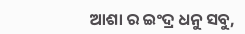ଆଶା ର ଇଂଦ୍ର ଧନୁ ସବୁ,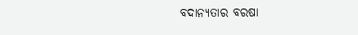ବଦାନ୍ୟତାର ବରଷା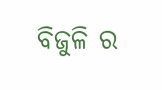ବିଜୁଳି ର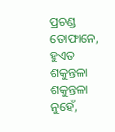ପ୍ରଚଣ୍ଡ ତୋଫାନେ,
ହୁଏତ
ଶକୁନ୍ତଳା ଶକୁନ୍ତଳା ନୁହେଁ,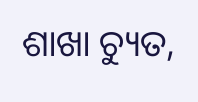ଶାଖା ଚ୍ୟୁତ,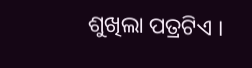ଶୁଖିଲା ପତ୍ରଟିଏ ।